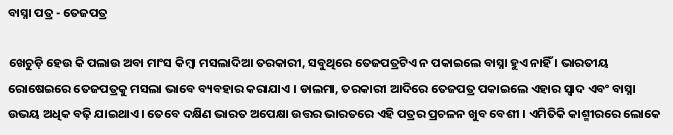ବାସ୍ନା ପତ୍ର - ତେଜପତ୍ର

ଖେଚୁଡ଼ି ହେଉ କି ପଲାଉ ଅବା ମାଂସ କିମ୍ବା ମସଲାଦିଆ ତରକାରୀ, ସବୁଥିରେ ତେଜପତ୍ରଟିଏ ନ ପକାଇଲେ ବାସ୍ନା ହୁଏ ନାହିଁ । ଭାରତୀୟ ରୋଷେଇରେ ତେଜପତ୍ରକୁ ମସଲା ଭାବେ ବ୍ୟବହାର କରାଯାଏ । ଡାଲମା, ତରକାରୀ ଆଦିରେ ତେଜପତ୍ର ପକାଇଲେ ଏହାର ସ୍ୱାଦ ଏବଂ ବାସ୍ନା ଉଭୟ ଅଧିକ ବଢ଼ି ଯାଇଥାଏ । ତେବେ ଦକ୍ଷିଣ ଭାରତ ଅପେକ୍ଷା ଉତ୍ତର ଭାରତରେ ଏହି ପତ୍ରର ପ୍ରଚଳନ ଖୁବ ବେଶୀ । ଏମିତିକି କାଶ୍ମୀରରେ ଲୋକେ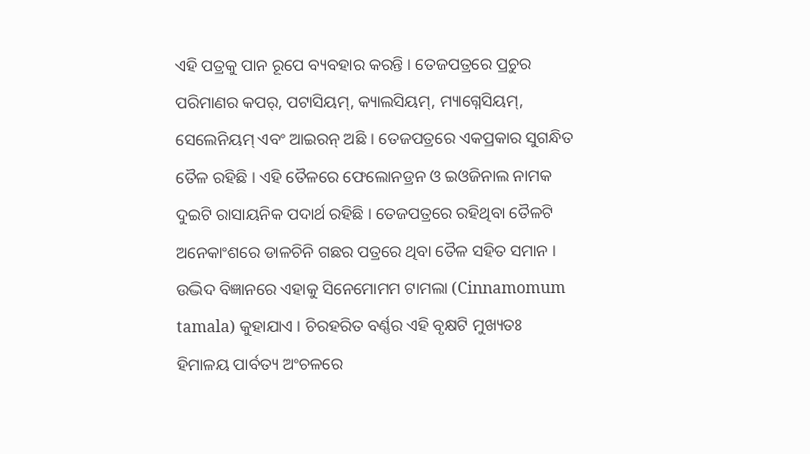ଏହି ପତ୍ରକୁ ପାନ ରୂପେ ବ୍ୟବହାର କରନ୍ତି । ତେଜପତ୍ରରେ ପ୍ରଚୁର ପରିମାଣର କପର୍, ପଟାସିୟମ୍, କ୍ୟାଲସିୟମ୍, ମ୍ୟାଗ୍ନେସିୟମ୍, ସେଲେନିୟମ୍ ଏବଂ ଆଇରନ୍ ଅଛି । ତେଜପତ୍ରରେ ଏକପ୍ରକାର ସୁଗନ୍ଧିତ ତୈଳ ରହିଛି । ଏହି ତୈଳରେ ଫେଲୋନଡ୍ରନ ଓ ଇଓଜିନାଲ ନାମକ ଦୁଇଟି ରାସାୟନିକ ପଦାର୍ଥ ରହିଛି । ତେଜପତ୍ରରେ ରହିଥିବା ତୈଳଟି ଅନେକାଂଶରେ ଡାଳଚିନି ଗଛର ପତ୍ରରେ ଥିବା ତୈଳ ସହିତ ସମାନ । ଉଦ୍ଭିଦ ବିଜ୍ଞାନରେ ଏହାକୁ ସିନେମୋମମ ଟାମଲା (Cinnamomum tamala) କୁହାଯାଏ । ଚିରହରିତ ବର୍ଣ୍ଣର ଏହି ବୃକ୍ଷଟି ମୁଖ୍ୟତଃ ହିମାଳୟ ପାର୍ବତ୍ୟ ଅଂଚଳରେ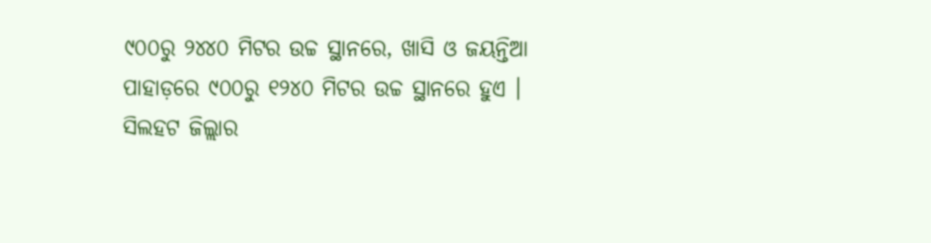୯୦୦ରୁ ୨୪୪୦ ମିଟର ଉଚ୍ଚ ସ୍ଥାନରେ, ଖାସି ଓ ଜୟନ୍ତିଆ ପାହାଡ଼ରେ ୯୦୦ରୁ ୧୨୪୦ ମିଟର ଉଚ୍ଚ ସ୍ଥାନରେ ହୁଏ । ସିଲହଟ ଜିଲ୍ଲାର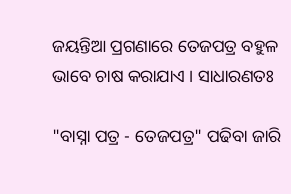ଜୟନ୍ତିଆ ପ୍ରଗଣାରେ ତେଜପତ୍ର ବହୁଳ ଭାବେ ଚାଷ କରାଯାଏ । ସାଧାରଣତଃ

"ବାସ୍ନା ପତ୍ର - ତେଜପତ୍ର" ପଢିବା ଜାରି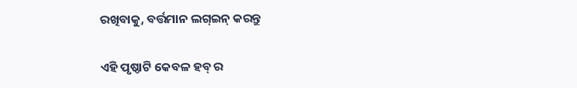ରଖିବାକୁ, ବର୍ତ୍ତମାନ ଲଗ୍ଇନ୍ କରନ୍ତୁ

ଏହି ପୃଷ୍ଠାଟି କେବଳ ହବ୍ ର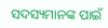ସଦସ୍ୟମାନଙ୍କ ପାଇଁ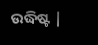ଉଦ୍ଧିଷ୍ଟ |